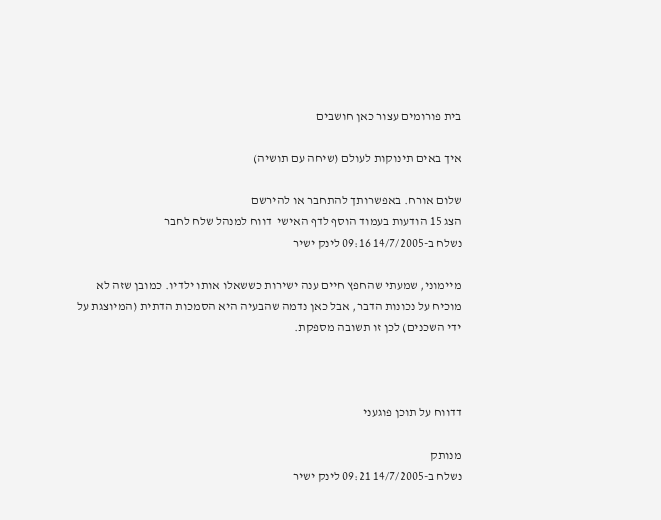בית פורומים עצור כאן חושבים

איך באים תינוקות לעולם (שיחה עם תושיה)

שלום אורח. באפשרותך להתחבר או להירשם
הצג 15 הודעות בעמוד הוסף לדף האישי  דווח למנהל שלח לחבר
נשלח ב-14/7/2005 09:16 לינק ישיר

מיימוני, שמעתי שהחפץ חיים ענה ישירות כששאלו אותו ילדיו. כמובן שזה לא מוכיח על נכונות הדבר, אבל כאן נדמה שהבעיה היא הסמכות הדתית (המיוצגת על ידי השכנים) לכן זו תשובה מספקת.



דדווח על תוכן פוגעני

מנותק
נשלח ב-14/7/2005 09:21 לינק ישיר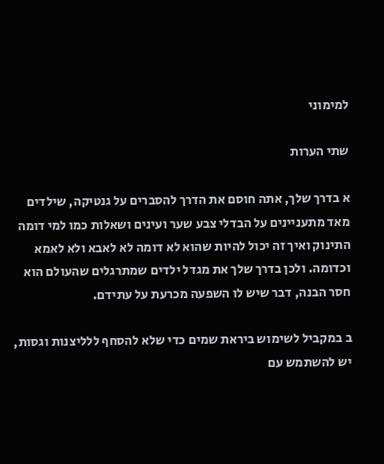למימוני

שתי הערות

א בדרך שלך, אתה חוסם את הדרך להסברים על גנטיקה, שילדים מאד מתעניינים על הבדלי צבע שער ועינים ושאלות כמו למי דומה התינוק ואיך זה יכול להיות שהוא לא דומה לא לאבא ולא לאמא וכדומה. ולכן בדרך שלך את מגדל ילדים שמתרגלים שהעולם הוא חסר הבנה, דבר שיש לו השפעה מכרעת על עתידם.

ב במקביל לשימוש ביראת שמים כדי שלא להסחף ללליצנות וגסות, יש להשתמש עם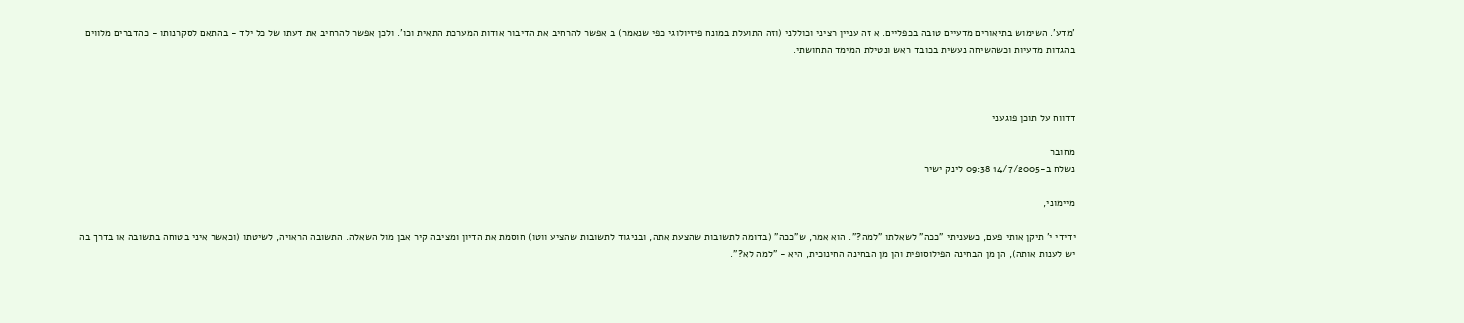'מדע'. השימוש בתיאורים מדעיים טובה בכפליים. א זה עניין רציני וכוללני (וזה התועלת במונח פיזיולוגי כפי שנאמר) ב אפשר להרחיב את הדיבור אודות המערכת התאית וכו'. ולכן אפשר להרחיב את דעתו של כל ילד - בהתאם לסקרנותו - כהדברים מלווים בהגדות מדעיות וכשהשיחה נעשית בכובד ראש ונטילת המימד התחושתי.



דדווח על תוכן פוגעני

מחובר
נשלח ב-14/7/2005 09:38 לינק ישיר

מיימוני,

ידידי י' תיקן אותי פעם, כשעניתי "ככה" לשאלתו "למה?". הוא אמר, ש"ככה" (בדומה לתשובות שהצעת אתה, ובניגוד לתשובות שהציע ווטו) חוסמת את הדיון ומציבה קיר אבן מול השאלה. התשובה הראויה, לשיטתו (וכאשר איני בטוחה בתשובה או בדרך בה יש לענות אותה), הן מן הבחינה הפילוסופית והן מן הבחינה החינוכית, היא - "למה לא?".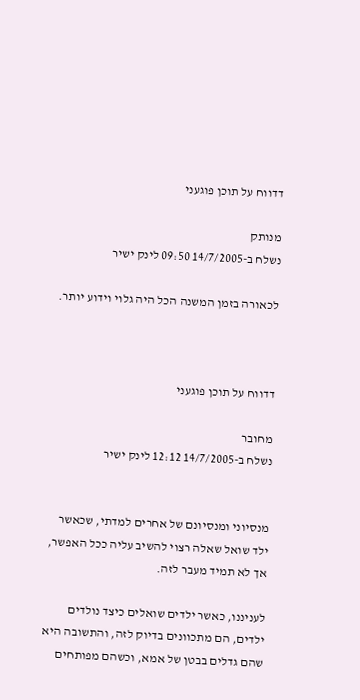דדווח על תוכן פוגעני

מנותק
נשלח ב-14/7/2005 09:50 לינק ישיר

לכאורה בזמן המשנה הכל היה גלוי וידוע יותר.



דדווח על תוכן פוגעני

מחובר
נשלח ב-14/7/2005 12:12 לינק ישיר


מנסיוני ומנסיונם של אחרים למדתי, שכאשר ילד שואל שאלה רצוי להשיב עליה ככל האפשר, אך לא תמיד מעבר לזה.

לעניננו, כאשר ילדים שואלים כיצד נולדים ילדים, הם מתכוונים בדיוק לזה, והתשובה היא שהם גדלים בבטן של אמא, וכשהם מפותחים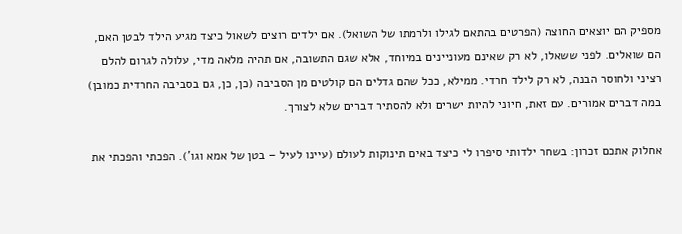מספיק הם יוצאים החוצה (הפרטים בהתאם לגילו ולרמתו של השואל). אם ילדים רוצים לשאול כיצד מגיע הילד לבטן האם, הם שואלים. לפני ששאלו, לא רק שאינם מעוניינים במיוחד, אלא שגם התשובה, אם תהיה מלאה מדי, עלולה לגרום להלם רציני ולחוסר הבנה, לא רק לילד חרדי. ממילא, ככל שהם גדלים הם קולטים מן הסביבה (כן, כן, גם בסביבה החרדית כמובן) במה דברים אמורים. עם זאת, חיוני להיות ישרים ולא להסתיר דברים שלא לצורך.

אחלוק אתכם זכרון: בשחר ילדותי סיפרו לי כיצד באים תינוקות לעולם (עיינו לעיל – בטן של אמא וגו'). הפכתי והפכתי את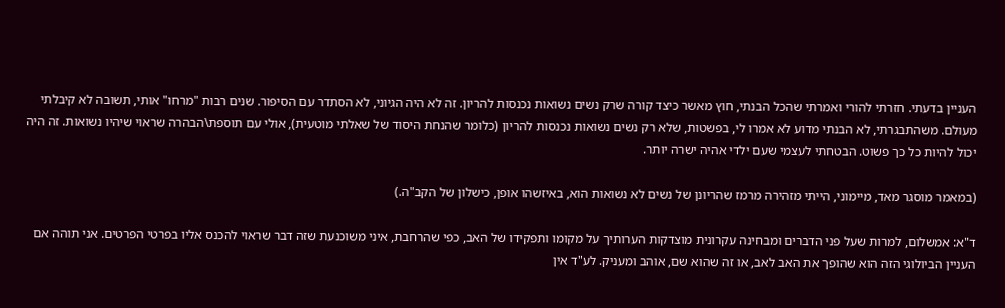העניין בדעתי. חזרתי להורי ואמרתי שהכל הבנתי, חוץ מאשר כיצד קורה שרק נשים נשואות נכנסות להריון. זה לא היה הגיוני, לא הסתדר עם הסיפור. שנים רבות "מרחו" אותי, תשובה לא קיבלתי מעולם. משהתבגרתי, לא הבנתי מדוע לא אמרו לי, בפשטות, שלא רק נשים נשואות נכנסות להריון (כלומר שהנחת היסוד של שאלתי מוטעית), אולי עם תוספת\הבהרה שראוי שיהיו נשואות. זה היה יכול להיות כל כך פשוט. הבטחתי לעצמי שעם ילדי אהיה ישרה יותר.

(במאמר מוסגר מאד, מיימוני, הייתי מזהירה מרמז שהריונן של נשים לא נשואות הוא, באיזשהו אופן, כישלון של הקב"ה.)

ד"א: אמשלום, למרות שעל פני הדברים ומבחינה עקרונית מוצדקות הערותיך על מקומו ותפקידו של האב, כפי שהרחבת, איני משוכנעת שזה דבר שראוי להכנס אליו בפרטי הפרטים. אני תוהה אם העניין הביולוגי הזה הוא שהופך את האב לאב, או זה שהוא שם, אוהב ומעניק. לע"ד אין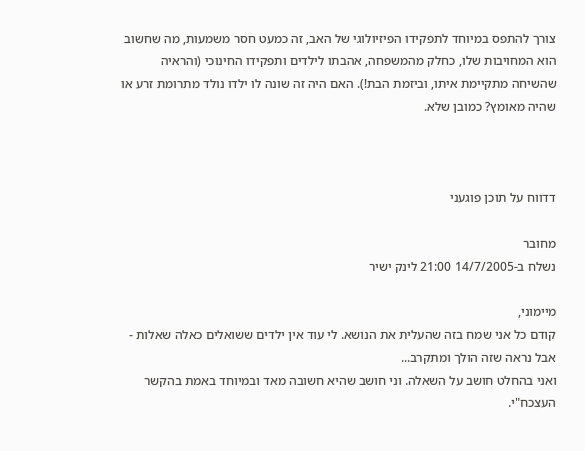צורך להתפס במיוחד לתפקידו הפיזיולוגי של האב, זה כמעט חסר משמעות, מה שחשוב הוא המחויבות שלו, כחלק מהמשפחה, אהבתו לילדים ותפקידו החינוכי (והראיה שהשיחה מתקיימת איתו, וביזמת הבת!). האם היה זה שונה לו ילדו נולד מתרומת זרע או שהיה מאומץ? כמובן שלא.



דדווח על תוכן פוגעני

מחובר
נשלח ב-14/7/2005 21:00 לינק ישיר

מיימוני,
קודם כל אני שמח בזה שהעלית את הנושא. לי עוד אין ילדים ששואלים כאלה שאלות - אבל נראה שזה הולך ומתקרב...
ואני בהחלט חושב על השאלה. וני חושב שהיא חשובה מאד ובמיוחד באמת בהקשר העצכח"י.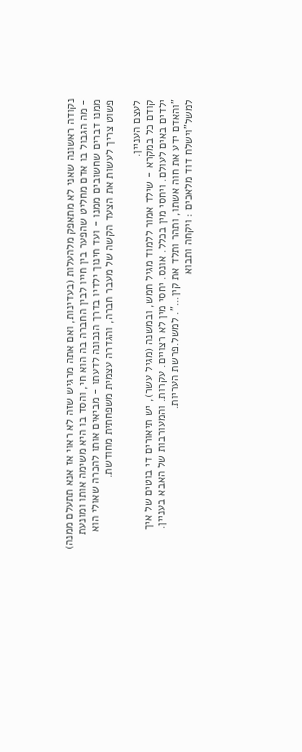נקודה ראשונה שאני לא מתאפק מלהעלות (בעדינות, ואם אתה מרגיש שזה לא ראוי אז אנא תתעלם ממנה) - מה הגבול בו אדם מחליט שהפער בין חייו לבין החברה בה הוא חי, והסד בו היא משימה אותו ומונעת ממנו דברים שחשובים ממנו - ועד חינוך ילדיו בדרך הנכונה לדעתו - מביאים אותו להכרה שאולי הוא פשוט צריך לעשות את הצעד הקשה של מעבר חברה, והגדרה עצמית משפחתית מחודשת.

לעצם העניין.
קודם כל במקרא - שילד אמור ללמוד מגיל חמש, ובמשנה (מגיל עשר), יש תיאורים די בוטים של איך ילדים באים לעולם. ויחסי מין בכלל. אונס. יחסי מין לא רצויים. עקרות. והמעורבות של האבא בעניין.
"והאדם ידע את חוה אשתו, ותהר ותלד את קין...". למשל.פרשת העריות.
למשל"וישלח דוד מלאכים : ויקחה ותבוא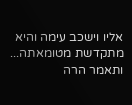אליו וישכב עימה והיא מתקדשת מטומאתה... ותאמר הרה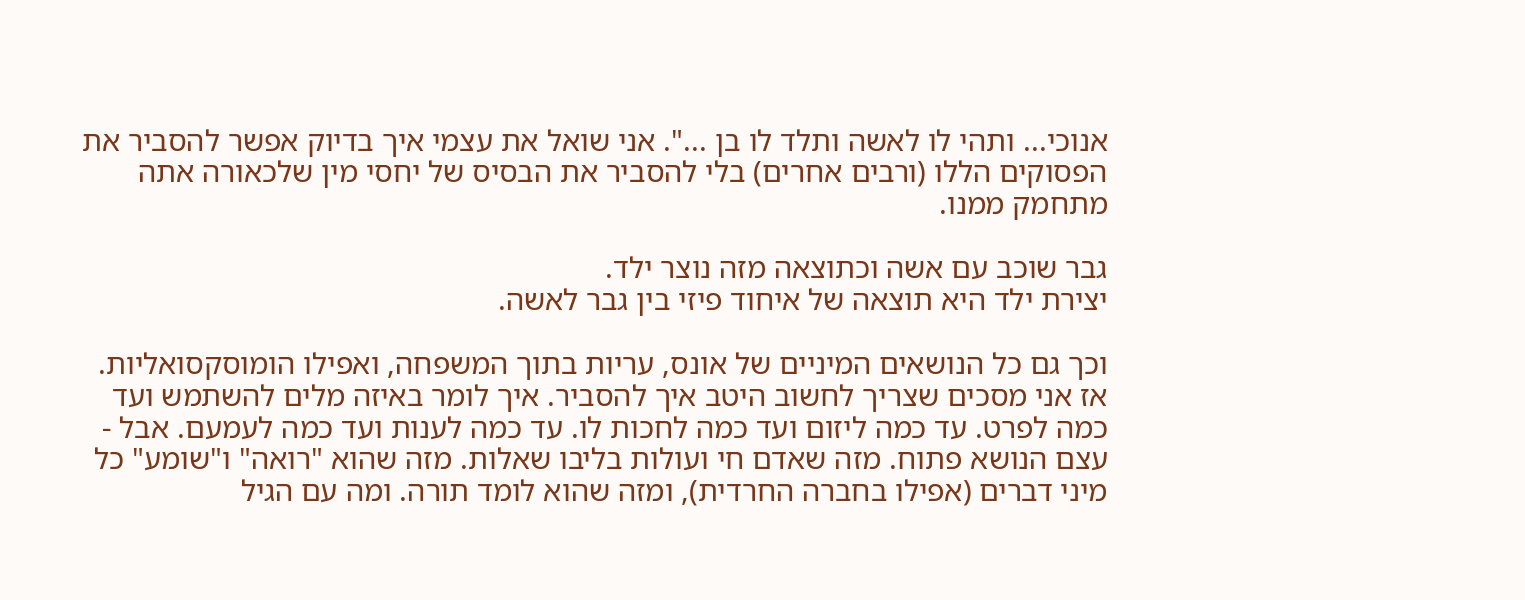אנוכי... ותהי לו לאשה ותלד לו בן ...". אני שואל את עצמי איך בדיוק אפשר להסביר את הפסוקים הללו (ורבים אחרים) בלי להסביר את הבסיס של יחסי מין שלכאורה אתה מתחמק ממנו.

גבר שוכב עם אשה וכתוצאה מזה נוצר ילד.
יצירת ילד היא תוצאה של איחוד פיזי בין גבר לאשה.

וכך גם כל הנושאים המיניים של אונס, עריות בתוך המשפחה, ואפילו הומוסקסואליות. אז אני מסכים שצריך לחשוב היטב איך להסביר. איך לומר באיזה מלים להשתמש ועד כמה לפרט. עד כמה ליזום ועד כמה לחכות לו. עד כמה לענות ועד כמה לעמעם. אבל - עצם הנושא פתוח. מזה שאדם חי ועולות בליבו שאלות. מזה שהוא "רואה" ו"שומע" כל מיני דברים (אפילו בחברה החרדית), ומזה שהוא לומד תורה. ומה עם הגיל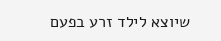שיוצא לילד זרע בפעם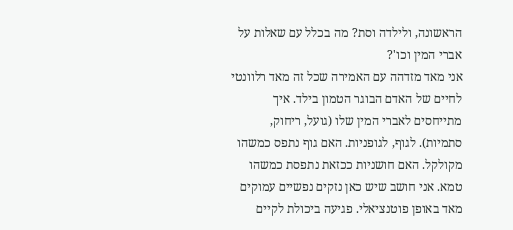הראשונה, ולילדה וסת? מה בכלל עם שאלות על אברי המין וכו'?
אני מאד מזדהה עם האמירה שכל זה מאד רלוונטי לחיים של האדם הבוגר הטמון בילד. איך מתייחסים לאברי המין שלו (גועל, ריחוק, סתמיות). לגוף, לגופניות. האם גוף נתפס כמשהו מקולקל. האם חושניות ככזאת נתפסת כמשהו טמא. אני חושב שיש כאן נזקים נפשיים עמוקים מאד באופן פוטנציאלי. פגיעה ביכולת לקיים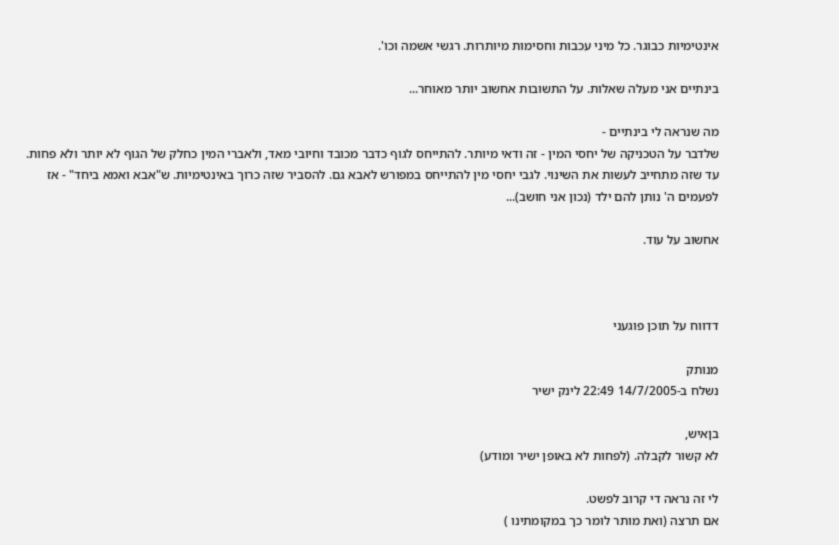אינטימיות כבוגר. כל מיני עכבות וחסימות מיותרות. רגשי אשמה וכו'.

בינתיים אני מעלה שאלות. על התשובות אחשוב יותר מאוחר...

מה שנראה לי בינתיים -
שלדבר על הטכניקה של יחסי המין - זה ודאי מיותר. להתייחס לגוף כדבר מכובד וחיובי מאד, ולאברי המין כחלק של הגוף לא יותר ולא פחות. עד שזה מתחייב לעשות את השינוי. לגבי יחסי מין להתייחס במפורש לאבא גם. להסביר שזה כרוך באינטימיות. ש"אבא ואמא ביחד" - אז לפעמים ה' נותן להם ילד (נכון אני חושב)...

אחשוב על עוד.



דדווח על תוכן פוגעני

מנותק
נשלח ב-14/7/2005 22:49 לינק ישיר

בןאיש,
לא קשור לקבלה. (לפחות לא באופן ישיר ומודע)

לי זה נראה די קרוב לפשט.
אם תרצה (ואת מותר לומר כך במקומתינו )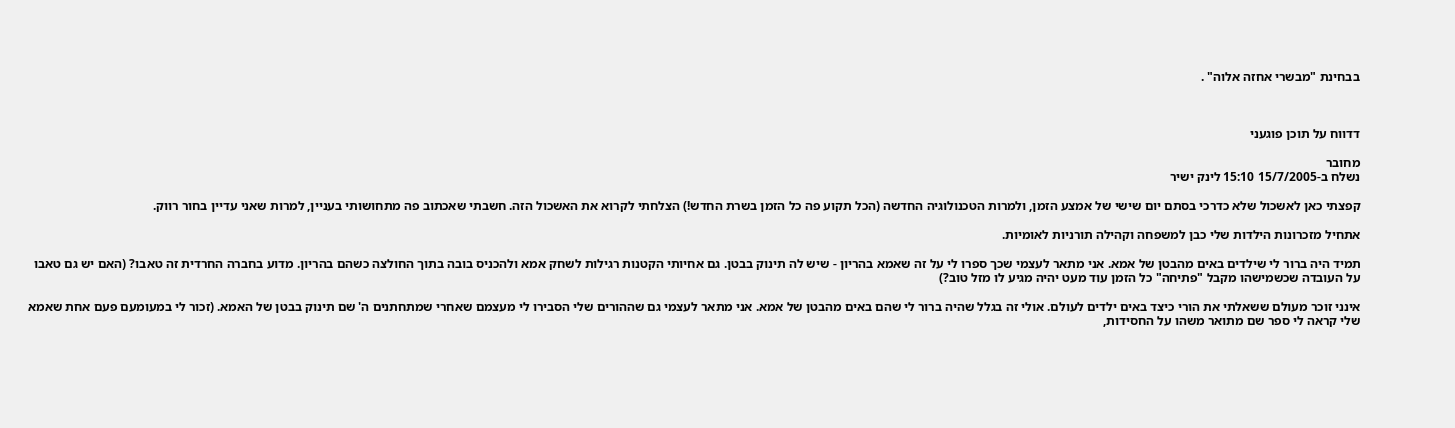בבחינת "מבשרי אחזה אלוה" .



דדווח על תוכן פוגעני

מחובר
נשלח ב-15/7/2005 15:10 לינק ישיר

קפצתי כאן לאשכול שלא כדרכי בסתם יום שישי של אמצע הזמן, ולמרות הטכנולוגיה החדשה (הכל תקוע פה כל הזמן בשרת החדש!) הצלחתי לקרוא את האשכול הזה. חשבתי שאכתוב פה מתחושותי בעניין, למרות שאני עדיין בחור רווק.

אתחיל מזכרונות הילדות שלי כבן למשפחה וקהילה תורניות לאומיות.

תמיד היה ברור לי שילדים באים מהבטן של אמא. אני מתאר לעצמי שכך ספרו לי על זה שאמא בהריון - שיש לה תינוק בבטן. גם אחיותי הקטנות רגילות לשחק אמא ולהכניס בובה בתוך החולצה כשהם בהריון. מדוע בחברה החרדית זה טאבו? (האם יש גם טאבו על העובדה שכשמישהו מקבל "פתיחה" כל הזמן עוד מעט יהיה מגיע לו מזל טוב?)

אינני זוכר מעולם ששאלתי את הורי כיצד באים ילדים לעולם. אולי זה בגלל שהיה ברור לי שהם באים מהבטן של אמא. אני מתאר לעצמי גם שההורים שלי הסבירו לי מעצמם שאחרי שמתחתנים ה' שם תינוק בבטן של האמא. (זכור לי במעומעם פעם אחת שאמא שלי קראה לי ספר שם מתואר משהו על החסידות,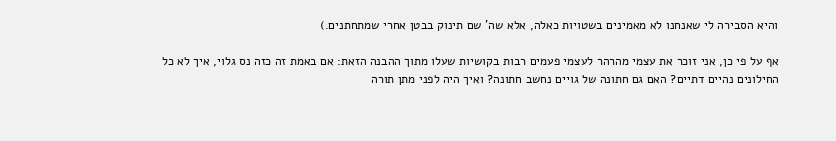והיא הסבירה לי שאנחנו לא מאמינים בשטויות כאלה, אלא שה' שם תינוק בבטן אחרי שמתחתנים.)

אף על פי כן, אני זוכר את עצמי מהרהר לעצמי פעמים רבות בקושיות שעלו מתוך ההבנה הזאת: אם באמת זה כזה נס גלוי, איך לא כל החילונים נהיים דתיים? האם גם חתונה של גויים נחשב חתונה? ואיך היה לפני מתן תורה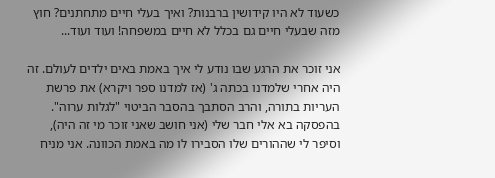כשעוד לא היו קידושין ברבנות? ואיך בעלי חיים מתחתנים? חוץ מזה שבעלי חיים גם בכלל לא חיים במשפחה! ועוד ועוד...

אני זוכר את הרגע שבו נודע לי איך באמת באים ילדים לעולם. זה היה אחרי שלמדנו בכתה ג' (אז למדנו ספר ויקרא) את פרשת העריות בתורה, והרב הסתבך בהסבר הביטוי "לגלות ערוה". בהפסקה בא אלי חבר שלי (אני חושב שאני זוכר מי זה היה), וסיפר לי שההורים שלו הסבירו לו מה באמת הכוונה. אני מניח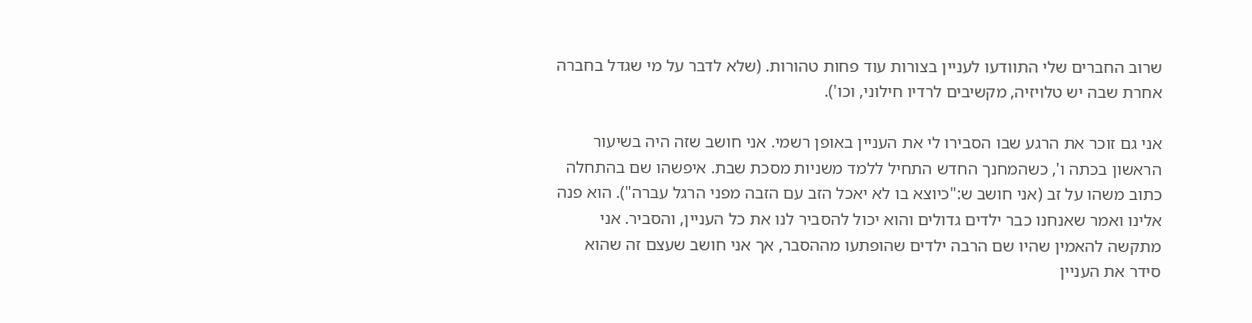שרוב החברים שלי התוודעו לעניין בצורות עוד פחות טהורות. (שלא לדבר על מי שגדל בחברה אחרת שבה יש טלויזיה, מקשיבים לרדיו חילוני, וכו').

אני גם זוכר את הרגע שבו הסבירו לי את העניין באופן רשמי. אני חושב שזה היה בשיעור הראשון בכתה ו', כשהמחנך החדש התחיל ללמד משניות מסכת שבת. איפשהו שם בהתחלה כתוב משהו על זב (אני חושב ש:"כיוצא בו לא יאכל הזב עם הזבה מפני הרגל עברה"). הוא פנה אלינו ואמר שאנחנו כבר ילדים גדולים והוא יכול להסביר לנו את כל העניין, והסביר. אני מתקשה להאמין שהיו שם הרבה ילדים שהופתעו מההסבר, אך אני חושב שעצם זה שהוא סידר את העניין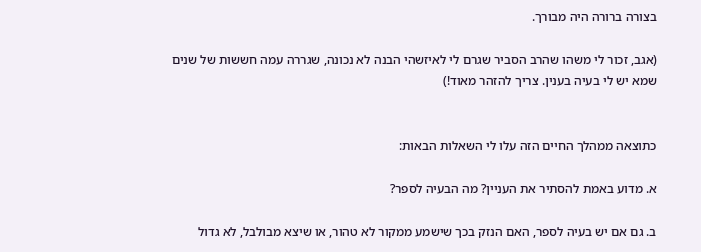בצורה ברורה היה מבורך.

(אגב, זכור לי משהו שהרב הסביר שגרם לי לאיזשהי הבנה לא נכונה, שגררה עמה חששות של שנים שמא יש לי בעיה בענין. צריך להזהר מאוד!)


כתוצאה ממהלך החיים הזה עלו לי השאלות הבאות:

א. מדוע באמת להסתיר את העניין? מה הבעיה לספר?

ב. גם אם יש בעיה לספר, האם הנזק בכך שישמע ממקור לא טהור, או שיצא מבולבל, לא גדול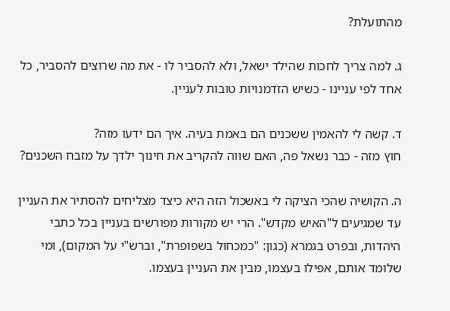מהתועלת?

ג. למה צריך לחכות שהילד ישאל, ולא להסביר לו - את מה שרוצים להסביר, כל אחד לפי עניינו - כשיש הזדמנויות טובות לעניין.

ד. קשה לי להאמין ששכנים הם באמת בעיה. איך הם ידעו מזה?
חוץ מזה - כבר נשאל פה, האם שווה להקריב את חינוך ילדך על מזבח השכנים?

ה. הקושיה שהכי הציקה לי באשכול הזה היא כיצד מצליחים להסתיר את העניין עד שמגיעים ל"האיש מקדש". הרי יש מקורות מפורשים בעניין בכל כתבי היהדות, ובפרט בגמרא (כגון: "כמכחול בשפופרת", וברש"י על המקום), ומי שלומד אותם, אפילו בעצמו, מבין את העניין בעצמו.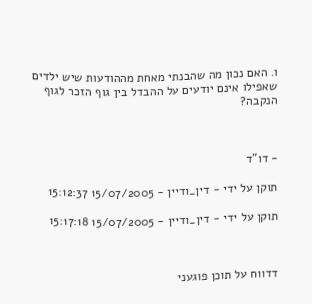ו. האם נכון מה שהבנתי מאחת מההודעות שיש ילדים שאפילו אינם יודעים על ההבדל בין גוף הזכר לגוף הנקבה?



- דו"ד

תוקן על ידי - דין_ודיין - 15/07/2005 15:12:37

תוקן על ידי - דין_ודיין - 15/07/2005 15:17:18



דדווח על תוכן פוגעני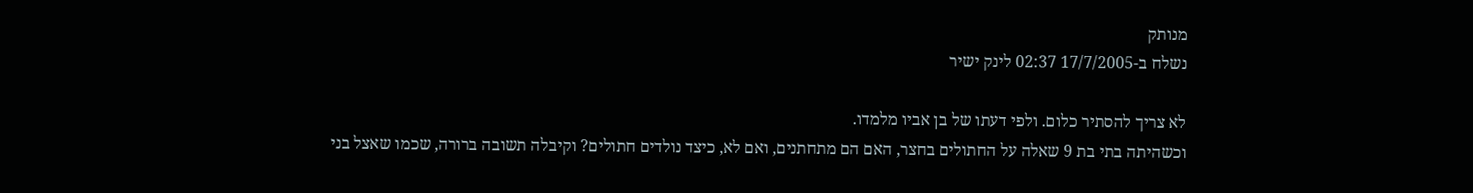מנותק
נשלח ב-17/7/2005 02:37 לינק ישיר

לא צריך להסתיר כלום. ולפי דעתו של בן אביו מלמדו.
וכשהיתה בתי בת 9 שאלה על החתולים בחצר, האם הם מתחתנים, ואם לא, כיצד נולדים חתולים? וקיבלה תשובה ברורה, שכמו שאצל בני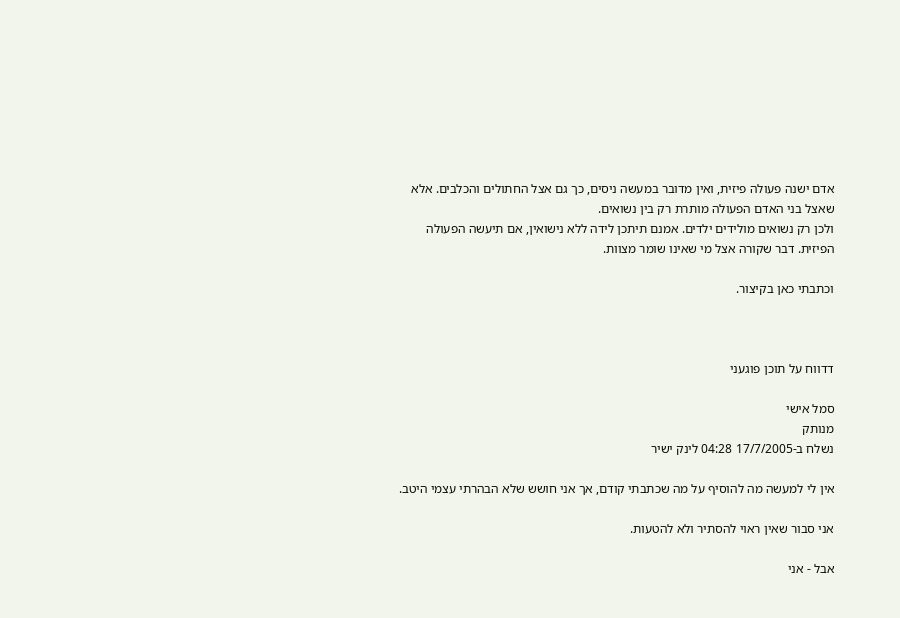אדם ישנה פעולה פיזית, ואין מדובר במעשה ניסים, כך גם אצל החתולים והכלבים. אלא שאצל בני האדם הפעולה מותרת רק בין נשואים.
ולכן רק נשואים מולידים ילדים. אמנם תיתכן לידה ללא נישואין, אם תיעשה הפעולה הפיזית. דבר שקורה אצל מי שאינו שומר מצוות.

וכתבתי כאן בקיצור.



דדווח על תוכן פוגעני

סמל אישי
מנותק
נשלח ב-17/7/2005 04:28 לינק ישיר

אין לי למעשה מה להוסיף על מה שכתבתי קודם, אך אני חושש שלא הבהרתי עצמי היטב.

אני סבור שאין ראוי להסתיר ולא להטעות.

אבל - אני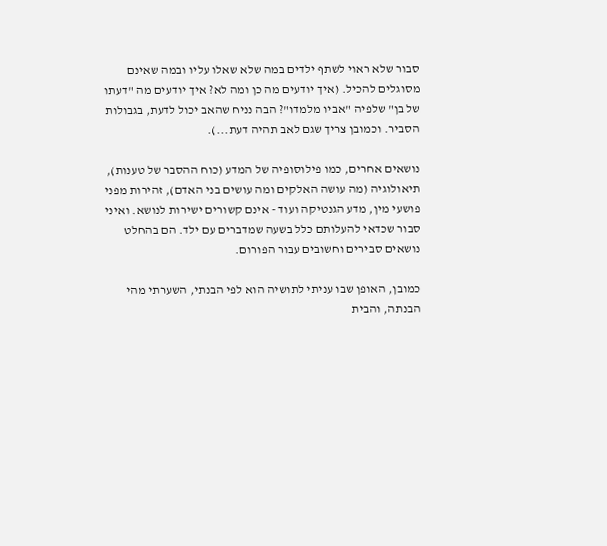סבור שלא ראוי לשתף ילדים במה שלא שאלו עליו ובמה שאינם מסוגלים להכיל. (איך יודעים מה כן ומה לא? איך יודעים מה "דעתו של בן" שלפיה "אביו מלמדו"? הבה נניח שהאב יכול לדעת, בגבולות הסביר. וכמובן צריך שגם לאב תהיה דעת...).

נושאים אחרים, כמו פילוסופיה של המדע (כוח ההסבר של טענות), תיאולוגיה (מה עושה האלקים ומה עושים בני האדם), זהירות מפני פושעי מין, מדע הגנטיקה ועוד - אינם קשורים ישירות לנושא. ואיני סבור שכדאי להעלותם כלל בשעה שמדברים עם ילד. הם בהחלט נושאים סבירים וחשובים עבור הפורום.

כמובן, האופן שבו עניתי לתושיה הוא לפי הבנתי, השערתי מהי הבנתה, והבית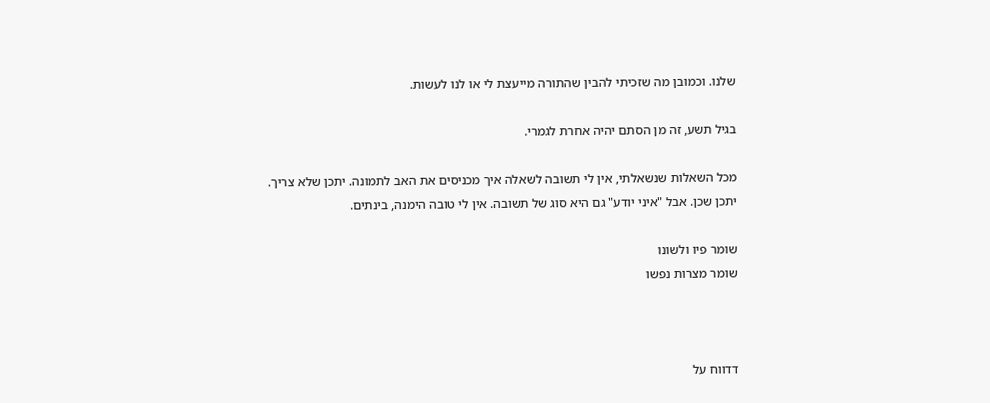שלנו. וכמובן מה שזכיתי להבין שהתורה מייעצת לי או לנו לעשות.

בגיל תשע, זה מן הסתם יהיה אחרת לגמרי.

מכל השאלות שנשאלתי, אין לי תשובה לשאלה איך מכניסים את האב לתמונה. יתכן שלא צריך. יתכן שכן. אבל "איני יודע" גם היא סוג של תשובה. אין לי טובה הימנה, בינתים.

שומר פיו ולשונו
שומר מצרות נפשו



דדווח על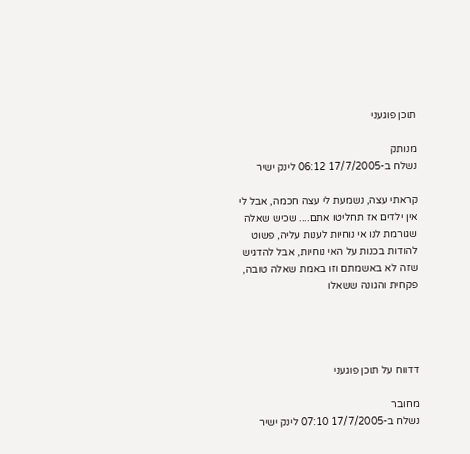תוכן פוגעני

מנותק
נשלח ב-17/7/2005 06:12 לינק ישיר

קראתי עצה, נשמעת לי עצה חכמה, אבל לי אין ילדים אז תחליטו אתם.... שכיש שאלה שגורמת לנו אי נוחיות לענות עליה, פשוט להודות בכנות על האי נוחיות, אבל להדגיש שזה לא באשמתם וזו באמת שאלה טובה, פקחית והגונה ששאלו




דדווח על תוכן פוגעני

מחובר
נשלח ב-17/7/2005 07:10 לינק ישיר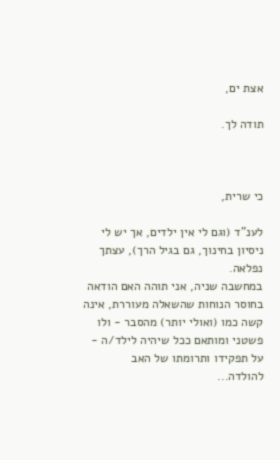אצת ים,

תודה לך.



כי שרית,

לענ"ד (וגם לי אין ילדים, אך יש לי ניסיון בחינוך, גם בגיל הרך), עצתך נפלאה.
במחשבה שניה, אני תוהה האם הודאה בחוסר הנוחות שהשאלה מעוררת, אינה קשה כמו (ואולי יותר) מהסבר - ולו פשטני ומותאם ככל שיהיה לילד/ה - על תפקידו ותרומתו של האב להולדה...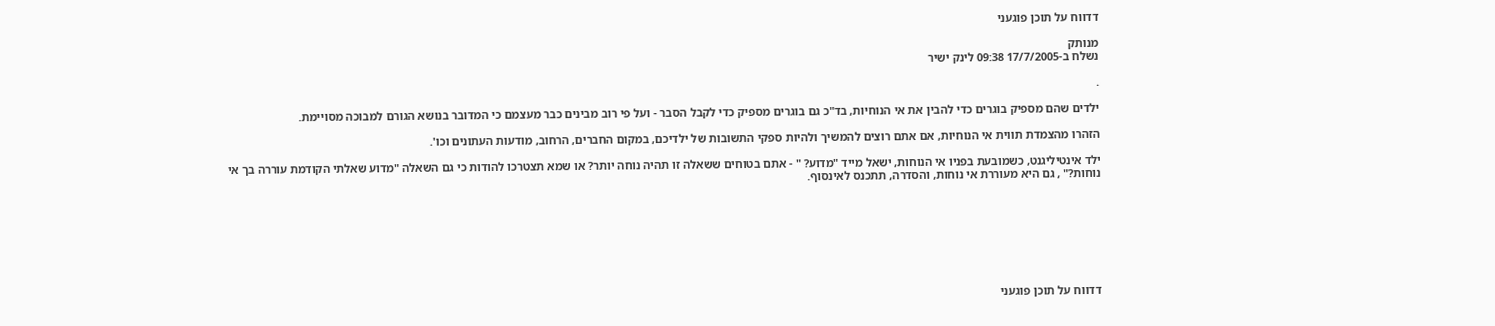דדווח על תוכן פוגעני

מנותק
נשלח ב-17/7/2005 09:38 לינק ישיר

.

ילדים שהם מספיק בוגרים כדי להבין את אי הנוחיות, בד"כ גם בוגרים מספיק כדי לקבל הסבר - ועל פי רוב מבינים כבר מעצמם כי המדובר בנושא הגורם למבוכה מסויימת.

הזהרו מהצמדת תווית אי הנוחיות, אם אתם רוצים להמשיך ולהיות ספקי התשובות של ילדיכם, במקום החברים, הרחוב, מודעות העתונים וכו'.

ילד אינטיליגנט, כשמובעת בפניו אי הנוחות, ישאל מייד "מדוע? " - אתם בטוחים ששאלה זו תהיה נוחה יותר? או שמא תצטרכו להודות כי גם השאלה "מדוע שאלתי הקודמת עוררה בך אי נוחות?" , גם היא מעוררת אי נוחות, והסדרה, תתכנס לאינסוף.








דדווח על תוכן פוגעני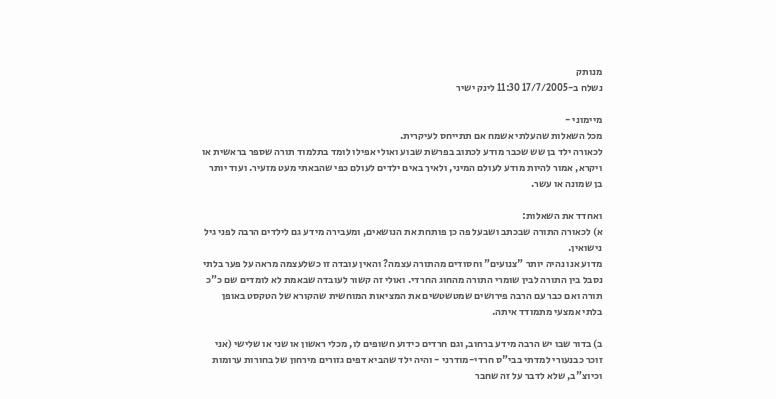מנותק
נשלח ב-17/7/2005 11:30 לינק ישיר

מיימוני -
מכל השאלות שהעלתי אשמח אם תתייחס לעיקרית.
לכאורה ילד בן שש שכבר מודע לכתוב בפרשת שבוע ואולי אפילו לומד בתלמוד תורה שספר בראשית או ויקרא, אמור להיות מודע לעולם המיני, ולאיך באים ילדים לעולם כפי שהבאתי מעט מזעיר. ועוד יותר בן שמונה או עשר.

ואחדד את השאלות:
א) לכאורה התורה שבכתב ושבעל פה כן פותחת את הנושאים, ומעבירה מידע גם לילדים הרבה לפני גיל נישואין.
מדוע אנו נהיה יותר "צנועים" וחסודים מהתורה עצמה? והאין עובדה זו כשלעצמה מראה על פער בלתי נסבל בין התורה לבין שומרי התורה מהחוג החרדי. ואולי זה קשור לעובדה שבאמת לא לומדים שם כ"כ תורה ואם כבר עם הרבה פירושים שמטשטשים את המציאות המוחשית שהקורא של הטקסט באופן בלתי אמצעי מתמודד איתה.

ב) בדור שבו יש הרבה מידע ברחוב, וגם חרדים כידוע חשופים לו, מכלי ראשון או שני או שלישי (אני זוכר כבנעורי למדתי בבי"ס חרדי-מודרני - והיה ילד שהביא דפים גזורים מירחון של בחורות ערומות וכיוצ"ב, שלא לדבר על זה שחבר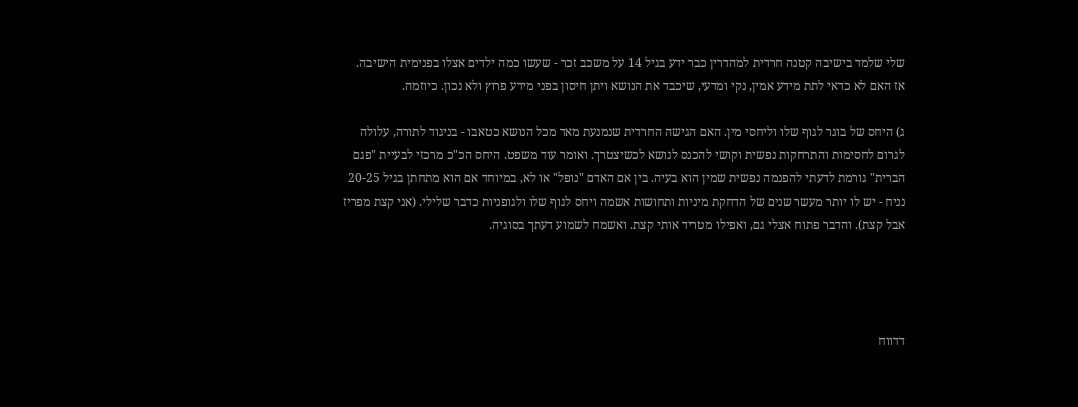שלי שלמד בישיבה קטנה חרדית למהדרין כבר ידע בגיל 14 על משכב זכר - שעשו כמה ילדים אצלו בפנימית הישיבה.
אז האם לא כדאי לתת מידע אמין, נקי ומדעי, שיכבד את הנושא ויתן חיסון בפני מידע פרוץ ולא נכון. כיוזמה.

ג) היחס של בוגר לגוף שלו וליחסי מין. האם הגישה החרדית שנמנעת מאד מכל הנושא כטאבו - בניגוד לתורה, עלולה לגרום לחסימות והתרחקות נפשית וקושי להכנס לנושא לכשיצטרך. ואומר עוד משפט. היחס הכ"כ מרכזי לבעיית "פגם הברית" גורמת לדעתי להפנמה נפשית שמין הוא בעיה. בין אם האדם "נופל" או לא, במיוחד אם הוא מתחתן בגיל 20-25 נניח - יש לו יותר מעשר שנים של הדחקת מיניות ותחושות אשמה ויחס לגוף שלו ולגופניות כדבר שלילי. (אני קצת מפריז אבל קצת). והדבר פתוח אצלי גם, ואפילו מטריד אותי קצת. ואשמח לשמוע דעתך בסוגיה.




דדווח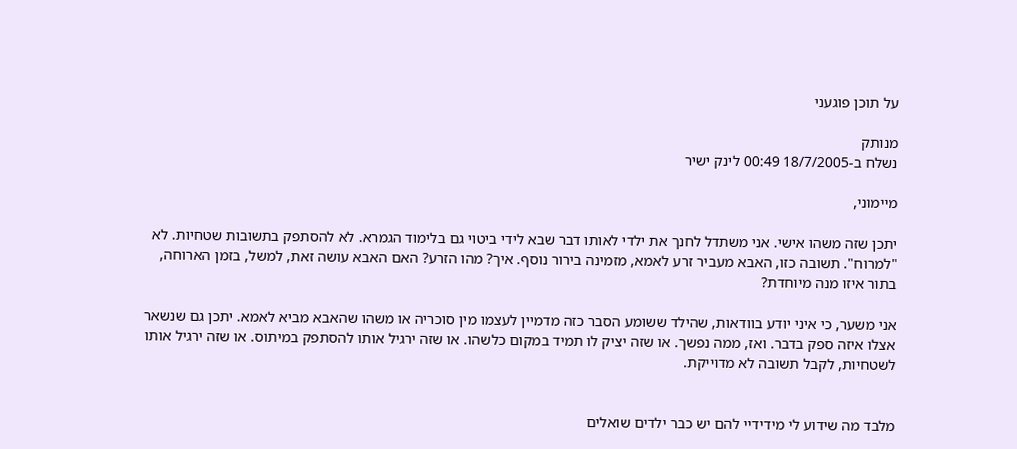על תוכן פוגעני

מנותק
נשלח ב-18/7/2005 00:49 לינק ישיר

מיימוני,

יתכן שזה משהו אישי. אני משתדל לחנך את ילדי לאותו דבר שבא לידי ביטוי גם בלימוד הגמרא. לא להסתפק בתשובות שטחיות. לא "למרוח". תשובה כזו, האבא מעביר זרע לאמא, מזמינה בירור נוסף. איך? מהו הזרע? האם האבא עושה זאת, למשל, בזמן הארוחה, בתור איזו מנה מיוחדת?

אני משער, כי איני יודע בוודאות, שהילד ששומע הסבר כזה מדמיין לעצמו מין סוכריה או משהו שהאבא מביא לאמא. יתכן גם שנשאר אצלו איזה ספק בדבר. ואז, ממה נפשך. או שזה יציק לו תמיד במקום כלשהו. או שזה ירגיל אותו להסתפק במיתוס. או שזה ירגיל אותו לשטחיות, לקבל תשובה לא מדוייקת.


מלבד מה שידוע לי מידידיי להם יש כבר ילדים שואלים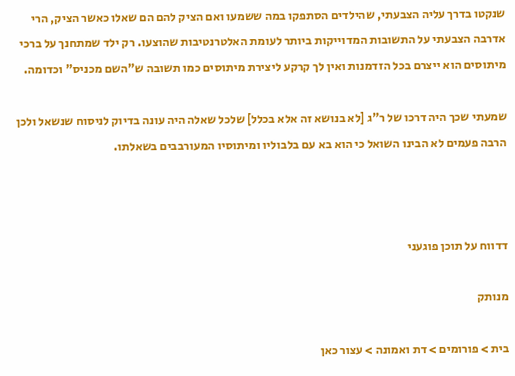שנקטו בדרך עליה הצבעתי, שהילדים הסתפקו במה ששמעו ואם הציק להם הם שאלו כאשר הציק, הרי אדרבה הצבעתי על התשובות המדוייקות ביותר לעומת האלטרנטיבות שהוצעו. רק ילד שמתחנך על ברכי מיתוסים הוא ייצרם בכל הזדמנות ואין לך קרקע ליצירת מיתוסים כמו תשובה ש"השם מכניס" וכדומה.

שמעתי שכך היה דרכו של ר"ג [לא בנושא זה אלא בכלל] שלכל שאלה היה עונה בדיוק לניסוח שנשאל ולכן הרבה פעמים לא הבינו השואל כי הוא בא עם בלבוליו ומיתוסיו המעורבבים בשאלתו.



דדווח על תוכן פוגעני

מנותק

בית > פורומים > דת ואמונה > עצור כאן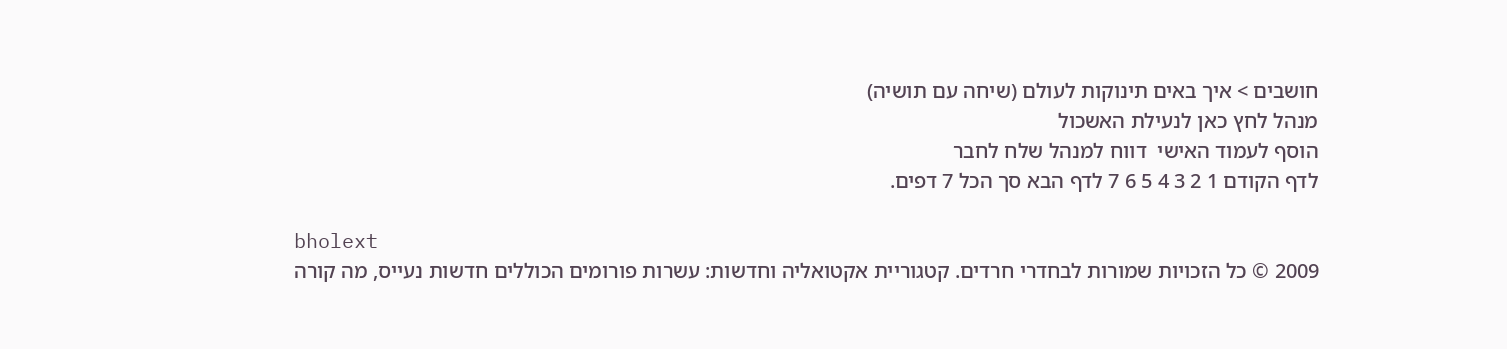חושבים > איך באים תינוקות לעולם (שיחה עם תושיה)
מנהל לחץ כאן לנעילת האשכול
הוסף לעמוד האישי  דווח למנהל שלח לחבר
לדף הקודם 1 2 3 4 5 6 7 לדף הבא סך הכל 7 דפים.

bholext
2009 © כל הזכויות שמורות לבחדרי חרדים. קטגוריית אקטואליה וחדשות: עשרות פורומים הכוללים חדשות נעייס, מה קורה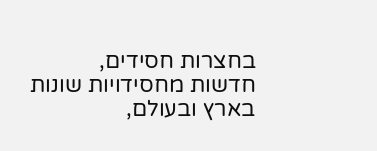בחצרות חסידים, חדשות מחסידויות שונות בארץ ובעולם,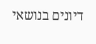דיונים בנושאי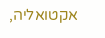אקטואליה,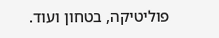פוליטיקה, בטחון ועוד.